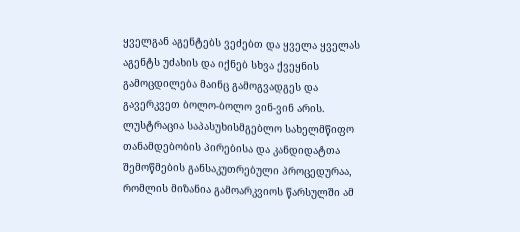ყველგან აგენტებს ვეძებთ და ყველა ყველას აგენტს უძახის და იქნებ სხვა ქვეყნის გამოცდილება მაინც გამოგვადგეს და გავერკვეთ ბოლო-ბოლო ვინ-ვინ არის.
ლუსტრაცია საპასუხისმგებლო სახელმწიფო თანამდებობის პირებისა და კანდიდატთა შემოწმების განსაკუთრებული პროცედურაა, რომლის მიზანია გამოარკვიოს წარსულში ამ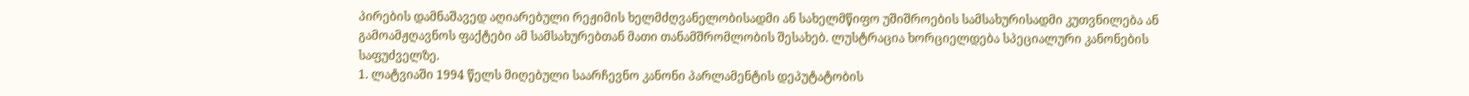პირების დამნაშავედ აღიარებული რეჟიმის ხელმძღვანელობისადმი ან სახელმწიფო უშიშროების სამსახურისადმი კუთვნილება ან გამოამჟღავნოს ფაქტები ამ სამსახურებთან მათი თანამშრომლობის შესახებ. ლუსტრაცია ხორციელდება სპეციალური კანონების საფუძველზე.
1. ლატვიაში 1994 წელს მიღებული საარჩევნო კანონი პარლამენტის დეპუტატობის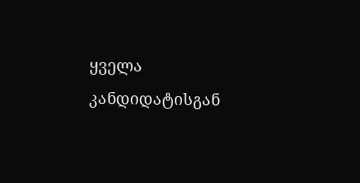ყველა კანდიდატისგან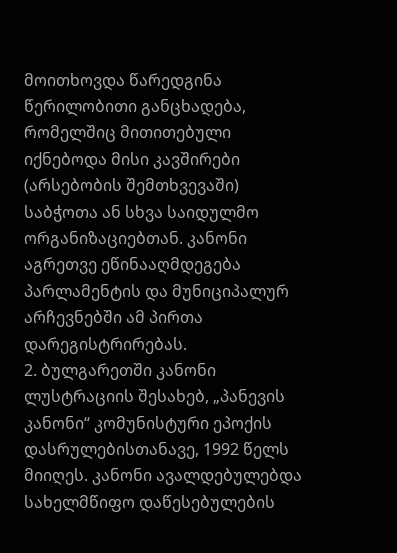მოითხოვდა წარედგინა წერილობითი განცხადება, რომელშიც მითითებული იქნებოდა მისი კავშირები (არსებობის შემთხვევაში) საბჭოთა ან სხვა საიდულმო ორგანიზაციებთან. კანონი აგრეთვე ეწინააღმდეგება პარლამენტის და მუნიციპალურ არჩევნებში ამ პირთა დარეგისტრირებას.
2. ბულგარეთში კანონი ლუსტრაციის შესახებ, „პანევის კანონი“ კომუნისტური ეპოქის დასრულებისთანავე, 1992 წელს მიიღეს. კანონი ავალდებულებდა სახელმწიფო დაწესებულების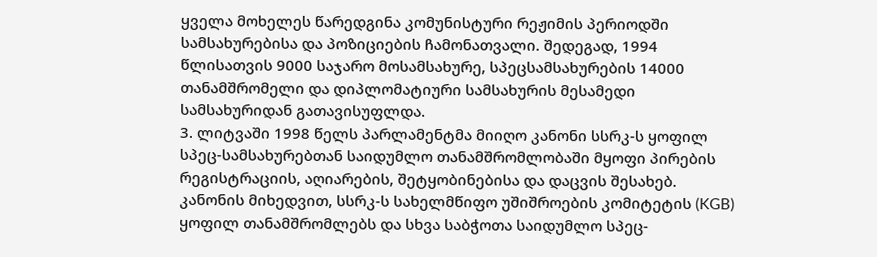ყველა მოხელეს წარედგინა კომუნისტური რეჟიმის პერიოდში სამსახურებისა და პოზიციების ჩამონათვალი. შედეგად, 1994 წლისათვის 9000 საჯარო მოსამსახურე, სპეცსამსახურების 14000 თანამშრომელი და დიპლომატიური სამსახურის მესამედი სამსახურიდან გათავისუფლდა.
3. ლიტვაში 1998 წელს პარლამენტმა მიიღო კანონი სსრკ-ს ყოფილ სპეც-სამსახურებთან საიდუმლო თანამშრომლობაში მყოფი პირების რეგისტრაციის, აღიარების, შეტყობინებისა და დაცვის შესახებ. კანონის მიხედვით, სსრკ-ს სახელმწიფო უშიშროების კომიტეტის (KGB) ყოფილ თანამშრომლებს და სხვა საბჭოთა საიდუმლო სპეც-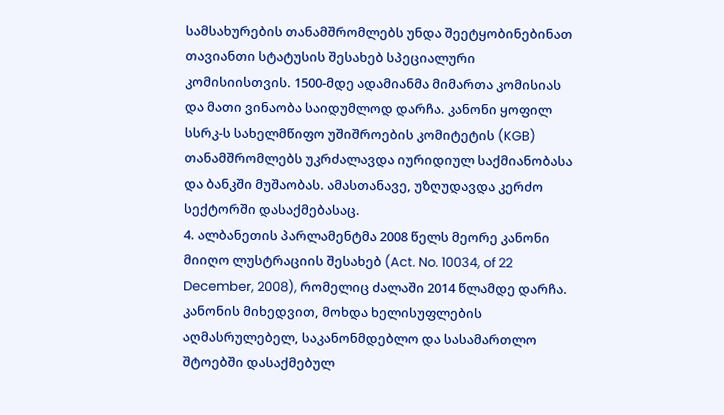სამსახურების თანამშრომლებს უნდა შეეტყობინებინათ თავიანთი სტატუსის შესახებ სპეციალური კომისიისთვის. 1500-მდე ადამიანმა მიმართა კომისიას და მათი ვინაობა საიდუმლოდ დარჩა. კანონი ყოფილ სსრკ-ს სახელმწიფო უშიშროების კომიტეტის (KGB) თანამშრომლებს უკრძალავდა იურიდიულ საქმიანობასა და ბანკში მუშაობას. ამასთანავე, უზღუდავდა კერძო სექტორში დასაქმებასაც.
4. ალბანეთის პარლამენტმა 2008 წელს მეორე კანონი მიიღო ლუსტრაციის შესახებ (Act. No. 10034, of 22 December, 2008), რომელიც ძალაში 2014 წლამდე დარჩა. კანონის მიხედვით, მოხდა ხელისუფლების აღმასრულებელ, საკანონმდებლო და სასამართლო შტოებში დასაქმებულ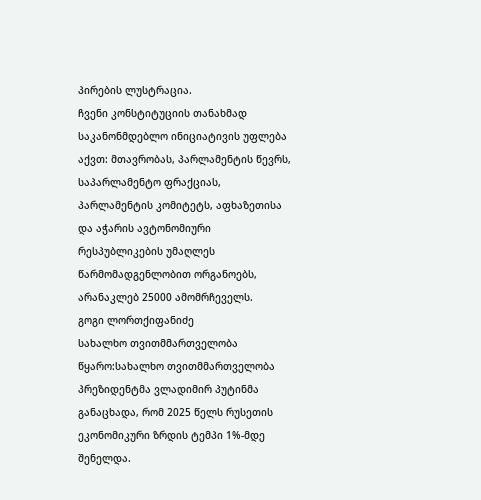პირების ლუსტრაცია.
ჩვენი კონსტიტუციის თანახმად საკანონმდებლო ინიციატივის უფლება აქვთ: მთავრობას, პარლამენტის წევრს, საპარლამენტო ფრაქციას, პარლამენტის კომიტეტს, აფხაზეთისა და აჭარის ავტონომიური რესპუბლიკების უმაღლეს წარმომადგენლობით ორგანოებს, არანაკლებ 25000 ამომრჩეველს.
გოგი ლორთქიფანიძე
სახალხო თვითმმართველობა
წყარო:სახალხო თვითმმართველობა
პრეზიდენტმა ვლადიმირ პუტინმა განაცხადა, რომ 2025 წელს რუსეთის ეკონომიკური ზრდის ტემპი 1%-მდე შენელდა.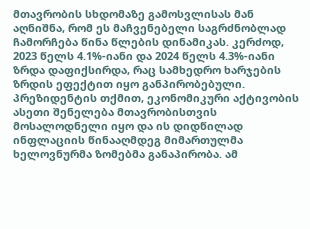მთავრობის სხდომაზე გამოსვლისას მან აღნიშნა, რომ ეს მაჩვენებელი საგრძნობლად ჩამორჩება წინა წლების დინამიკას. კერძოდ, 2023 წელს 4.1%-იანი და 2024 წელს 4.3%-იანი ზრდა დაფიქსირდა, რაც სამხედრო ხარჯების ზრდის ეფექტით იყო განპირობებული.
პრეზიდენტის თქმით, ეკონომიკური აქტივობის ასეთი შენელება მთავრობისთვის მოსალოდნელი იყო და ის დიდწილად ინფლაციის წინააღმდეგ მიმართულმა ხელოვნურმა ზომებმა განაპირობა. ამ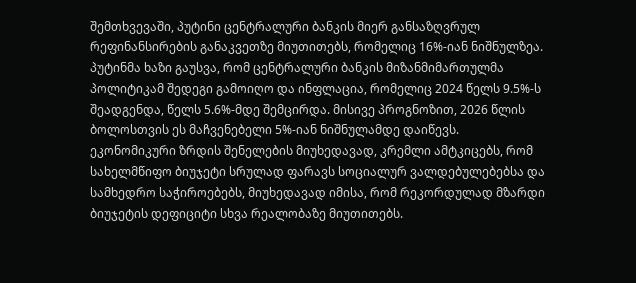შემთხვევაში, პუტინი ცენტრალური ბანკის მიერ განსაზღვრულ რეფინანსირების განაკვეთზე მიუთითებს, რომელიც 16%-იან ნიშნულზეა.
პუტინმა ხაზი გაუსვა, რომ ცენტრალური ბანკის მიზანმიმართულმა პოლიტიკამ შედეგი გამოიღო და ინფლაცია, რომელიც 2024 წელს 9.5%-ს შეადგენდა, წელს 5.6%-მდე შემცირდა. მისივე პროგნოზით, 2026 წლის ბოლოსთვის ეს მაჩვენებელი 5%-იან ნიშნულამდე დაიწევს.
ეკონომიკური ზრდის შენელების მიუხედავად, კრემლი ამტკიცებს, რომ სახელმწიფო ბიუჯეტი სრულად ფარავს სოციალურ ვალდებულებებსა და სამხედრო საჭიროებებს, მიუხედავად იმისა, რომ რეკორდულად მზარდი ბიუჯეტის დეფიციტი სხვა რეალობაზე მიუთითებს.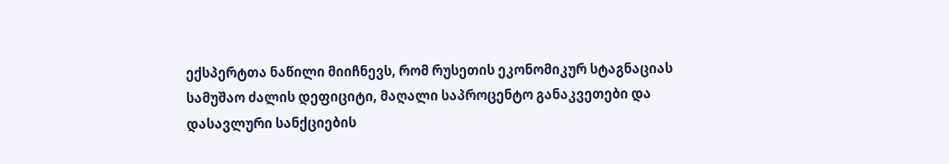ექსპერტთა ნაწილი მიიჩნევს, რომ რუსეთის ეკონომიკურ სტაგნაციას სამუშაო ძალის დეფიციტი, მაღალი საპროცენტო განაკვეთები და დასავლური სანქციების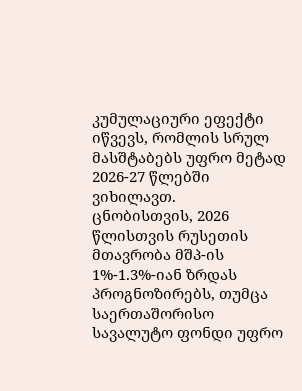კუმულაციური ეფექტი იწვევს, რომლის სრულ მასშტაბებს უფრო მეტად 2026-27 წლებში ვიხილავთ.
ცნობისთვის, 2026 წლისთვის რუსეთის მთავრობა მშპ-ის 1%-1.3%-იან ზრდას პროგნოზირებს, თუმცა საერთაშორისო სავალუტო ფონდი უფრო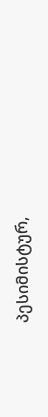პესიმისტურ,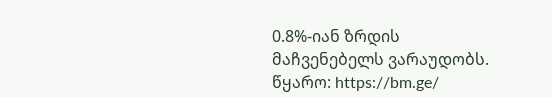0.8%-იან ზრდის მაჩვენებელს ვარაუდობს.
წყარო: https://bm.ge/